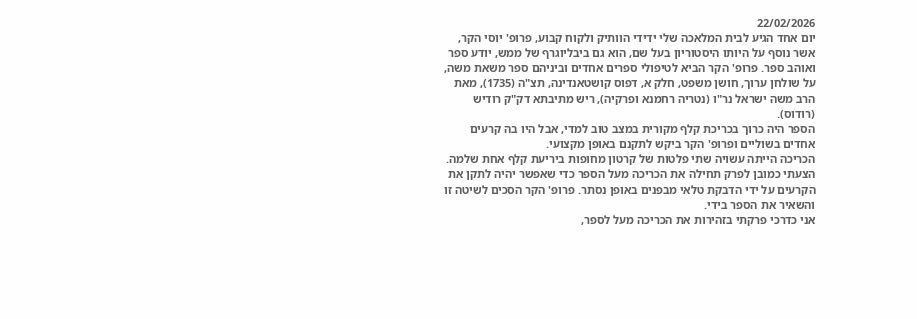22/02/2026
יום אחד הגיע לבית המלאכה שלי ידידי הוותיק ולקוח קבוע, פרופ' יוסי הקר, אשר נוסף על היותו היסטוריון בעל שם, הוא גם ביבליוגרף של ממש, יודע ספר ואוהב ספר. פרופ' הקר הביא לטיפולי ספרים אחדים וביניהם ספר משאת משה, על שולחן ערוך, חושן משפט, חלק א, דפוס קושטאנדינה, תצ"ה (1735), מאת הרב משה ישראל נר"ו (נטריה רחמנא ופרקיה), ריש מתיבתא דק"ק רודיש (רודוס).
הספר היה כרוך בכריכת קלף מקורית במצב טוב למדי, אבל היו בה קרעים אחדים בשוליים ופרופ' הקר ביקש לתקנם באופן מקצועי.
הכריכה הייתה עשויה שתי פלטות של קרטון מחופות ביריעת קלף אחת שלמה. הצעתי כמובן לפרק תחילה את הכריכה מעל הספר כדי שאפשר יהיה לתקן את הקרעים על ידי הדבקת טלאי מבפנים באופן נסתר. פרופ' הקר הסכים לשיטה זו והשאיר את הספר בידי.
אני כדרכי פרקתי בזהירות את הכריכה מעל לספר,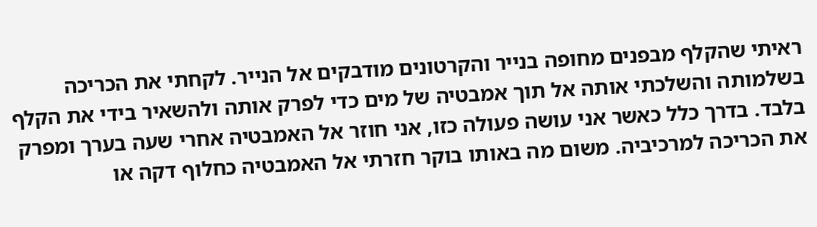ראיתי שהקלף מבפנים מחופה בנייר והקרטונים מודבקים אל הנייר. לקחתי את הכריכה בשלמותה והשלכתי אותה אל תוך אמבטיה של מים כדי לפרק אותה ולהשאיר בידי את הקלף בלבד. בדרך כלל כאשר אני עושה פעולה כזו, אני חוזר אל האמבטיה אחרי שעה בערך ומפרק את הכריכה למרכיביה. משום מה באותו בוקר חזרתי אל האמבטיה כחלוף דקה או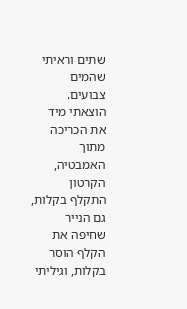שתים וראיתי שהמים צבועים. הוצאתי מיד את הכריכה מתוך האמבטיה, הקרטון התקלף בקלות, גם הנייר שחיפה את הקלף הוסר בקלות, וגיליתי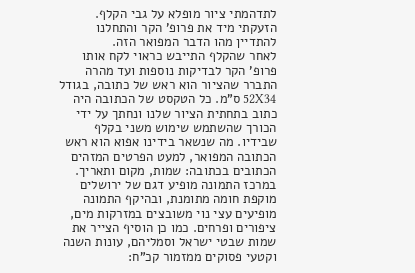לתדהמתי ציור מופלא על גבי הקלף. הזעקתי מיד את פרופ' הקר והתחלנו להתדיין מהו הדבר המפואר הזה.
לאחר שהקלף התייבש כראוי לקח אותו פרופ' הקר לבדיקות נוספות ועד מהרה התברר שהציור הוא ראש של כתובה, בגודל 52X34 ס"מ. כל הטקסט של הכתובה היה כתוב בתחתית הציור שלנו ונחתך על ידי הכורך שהשתמש שימוש משני בקלף שבידיו. מה שנשאר בידינו אפוא הוא ראש הכתובה המפואר, למעט הפרטים המזהים הכתובים בכתובה: שמות, מקום ותאריך.
במרכז התמונה מופיע דגם של ירושלים מוקפת חומה מתומנת, ובהיקף התמונה מופיעים עצי נוי משובצים במזרקות מים, ציפורים ופרחים. כמו כן הוסיף הצייר את שמות שבטי ישראל וסמליהם, עונות השנה וקטעי פסוקים ממזמור קכ"ח: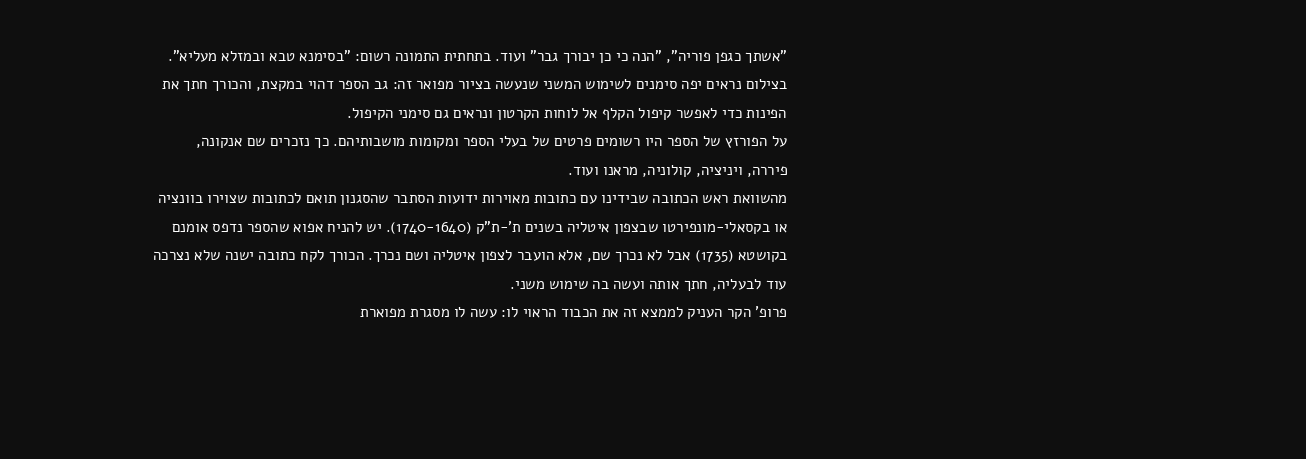"אשתך כגפן פוריה", "הנה כי כן יבורך גבר" ועוד. בתחתית התמונה רשום: "בסימנא טבא ובמזלא מעליא".
בצילום נראים יפה סימנים לשימוש המשני שנעשה בציור מפואר זה: גב הספר דהוי במקצת, והכורך חתך את הפינות כדי לאפשר קיפול הקלף אל לוחות הקרטון ונראים גם סימני הקיפול.
על הפורזץ של הספר היו רשומים פרטים של בעלי הספר ומקומות מושבותיהם. כך נזכרים שם אנקונה, פיררה, ויניציה, קולוניה, מראנו ועוד.
מהשוואת ראש הכתובה שבידינו עם כתובות מאוירות ידועות הסתבר שהסגנון תואם לכתובות שצוירו בוונציה או בקסאלי-מונפירטו שבצפון איטליה בשנים ת'-ת"ק (1740-1640). יש להניח אפוא שהספר נדפס אומנם בקושטא (1735) אבל לא נכרך שם, אלא הועבר לצפון איטליה ושם נכרך. הכורך לקח כתובה ישנה שלא נצרכה עוד לבעליה, חתך אותה ועשה בה שימוש משני.
פרופ' הקר העניק לממצא זה את הכבוד הראוי לו: עשה לו מסגרת מפוארת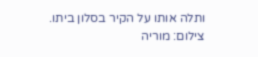ותלה אותו על הקיר בסלון ביתו.
צילום: מוריה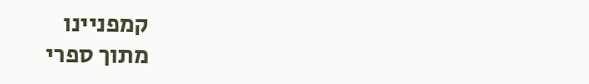קמפניינו
מתוך ספרי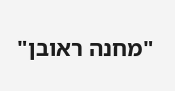"מחנה ראובן"